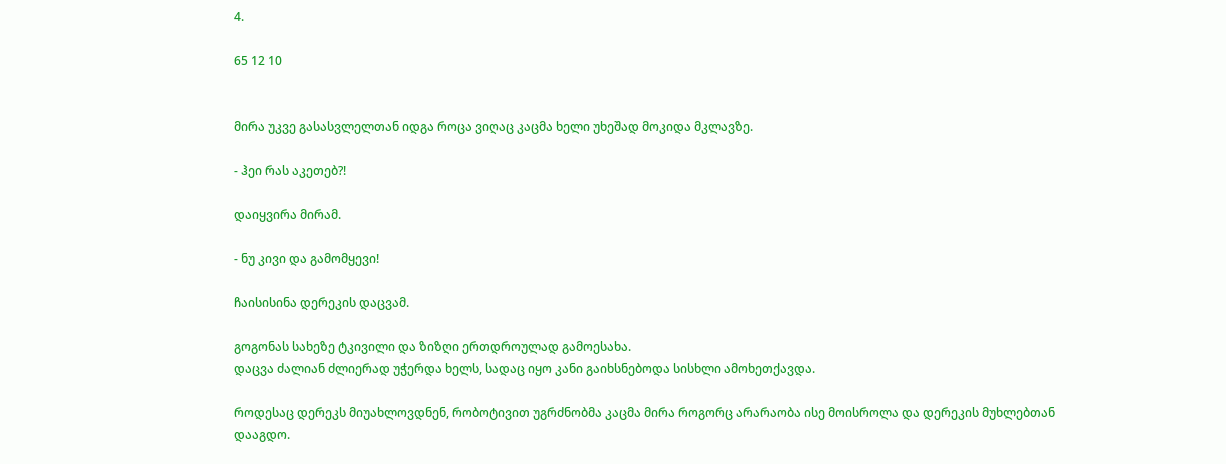4.

65 12 10


მირა უკვე გასასვლელთან იდგა როცა ვიღაც კაცმა ხელი უხეშად მოკიდა მკლავზე.

- ჰეი რას აკეთებ?!

დაიყვირა მირამ.

- ნუ კივი და გამომყევი!

ჩაისისინა დერეკის დაცვამ.

გოგონას სახეზე ტკივილი და ზიზღი ერთდროულად გამოესახა.
დაცვა ძალიან ძლიერად უჭერდა ხელს, სადაც იყო კანი გაიხსნებოდა სისხლი ამოხეთქავდა.

როდესაც დერეკს მიუახლოვდნენ, რობოტივით უგრძნობმა კაცმა მირა როგორც არარაობა ისე მოისროლა და დერეკის მუხლებთან დააგდო.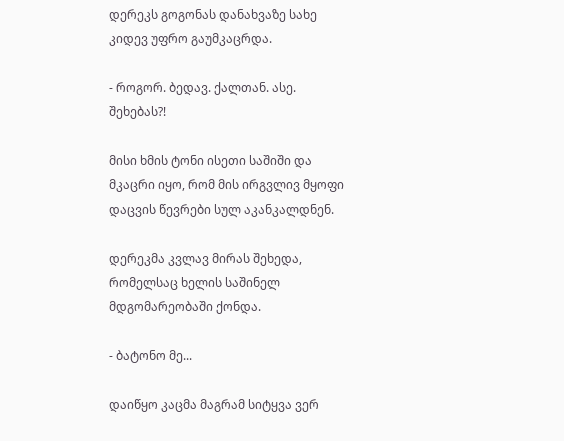დერეკს გოგონას დანახვაზე სახე კიდევ უფრო გაუმკაცრდა.

- როგორ. ბედავ. ქალთან. ასე. შეხებას?!

მისი ხმის ტონი ისეთი საშიში და მკაცრი იყო, რომ მის ირგვლივ მყოფი დაცვის წევრები სულ აკანკალდნენ.

დერეკმა კვლავ მირას შეხედა, რომელსაც ხელის საშინელ მდგომარეობაში ქონდა.

- ბატონო მე...

დაიწყო კაცმა მაგრამ სიტყვა ვერ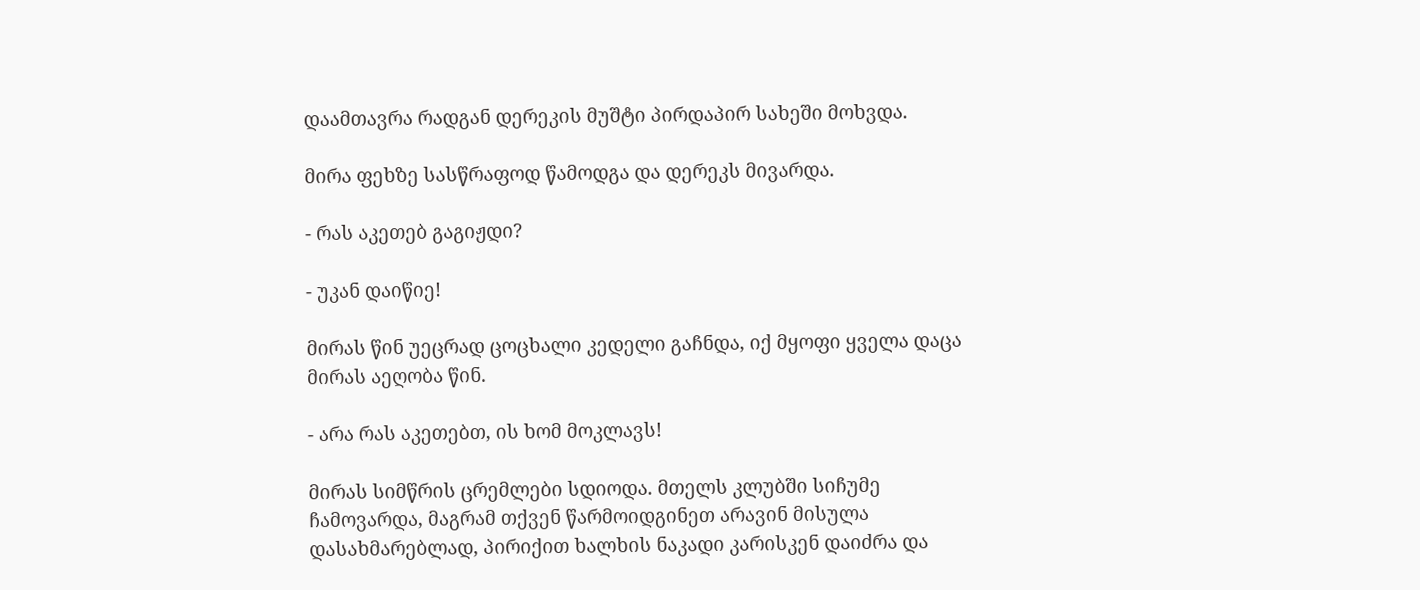დაამთავრა რადგან დერეკის მუშტი პირდაპირ სახეში მოხვდა.

მირა ფეხზე სასწრაფოდ წამოდგა და დერეკს მივარდა.

- რას აკეთებ გაგიჟდი?

- უკან დაიწიე!

მირას წინ უეცრად ცოცხალი კედელი გაჩნდა, იქ მყოფი ყველა დაცა მირას აეღობა წინ.

- არა რას აკეთებთ, ის ხომ მოკლავს!

მირას სიმწრის ცრემლები სდიოდა. მთელს კლუბში სიჩუმე ჩამოვარდა, მაგრამ თქვენ წარმოიდგინეთ არავინ მისულა დასახმარებლად, პირიქით ხალხის ნაკადი კარისკენ დაიძრა და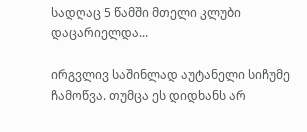სადღაც 5 წამში მთელი კლუბი დაცარიელდა...

ირგვლივ საშინლად აუტანელი სიჩუმე ჩამოწვა. თუმცა ეს დიდხანს არ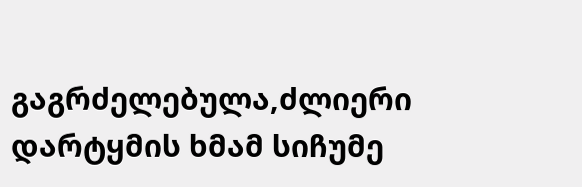გაგრძელებულა,ძლიერი დარტყმის ხმამ სიჩუმე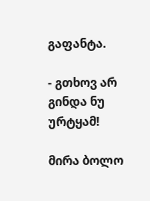გაფანტა.

- გთხოვ არ გინდა ნუ ურტყამ!

მირა ბოლო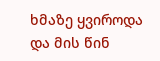ხმაზე ყვიროდა და მის წინ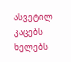ასვეტილ კაცებს ხელებს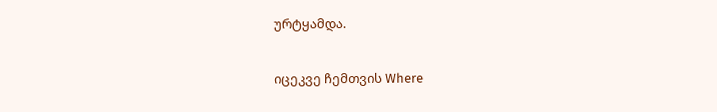ურტყამდა.

იცეკვე ჩემთვის Where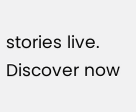stories live. Discover now